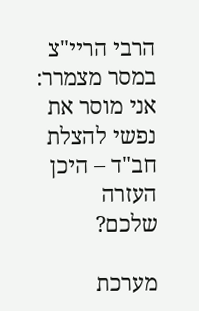הרבי הריי"צ במסר מצמרר: אני מוסר את נפשי להצלת חב"ד – היכן העזרה שלכם?

מערכת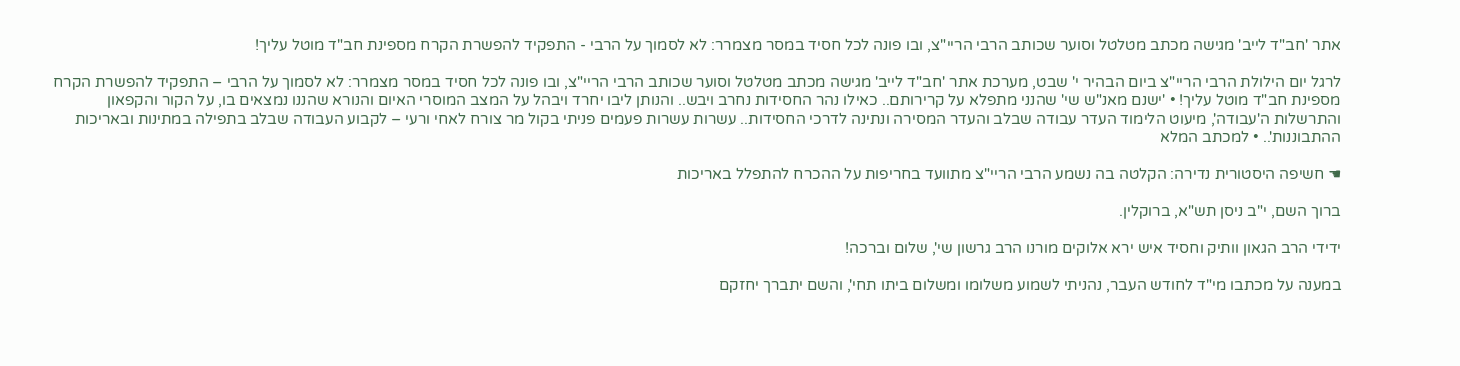אתר 'חב"ד לייב' מגישה מכתב מטלטל וסוער שכותב הרבי הריי"צ, ובו פונה לכל חסיד במסר מצמרר: לא לסמוך על הרבי - התפקיד להפשרת הקרח מספינת חב"ד מוטל עליך!

לרגל יום הילולת הרבי הריי"צ ביום הבהיר י' שבט, מערכת אתר 'חב"ד לייב' מגישה מכתב מטלטל וסוער שכותב הרבי הריי"צ, ובו פונה לכל חסיד במסר מצמרר: לא לסמוך על הרבי – התפקיד להפשרת הקרח מספינת חב"ד מוטל עליך! • 'ישנם מאנ"ש שי' שהנני מתפלא על קרירותם.. כאילו נהר החסידות נחרב ויבש.. והנותן ליבו יחרד ויבהל על המצב המוסרי האיום והנורא שהננו נמצאים בו, על הקור והקפאון והתרשלות ה'עבודה', מיעוט הלימוד העדר עבודה שבלב והעדר המסירה ונתינה לדרכי החסידות.. עשרות עשרות פעמים פניתי בקול מר צורח לאחי ורעי – לקבוע העבודה שבלב בתפילה במתינות ובאריכות ההתבוננות'.. • למכתב המלא

☚ חשיפה היסטורית נדירה: הקלטה בה נשמע הרבי הריי"צ מתוועד בחריפות על ההכרח להתפלל באריכות

ברוך השם, י"ב ניסן תש"א, ברוקלין.

ידידי הרב הגאון וותיק וחסיד איש ירא אלוקים מורנו הרב גרשון שי', שלום וברכה!

במענה על מכתבו מי"ד לחודש העבר, נהניתי לשמוע משלומו ומשלום ביתו תחי', והשם יתברך יחזקם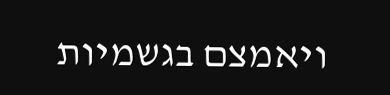ויאמצם בגשמיות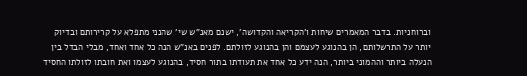וברוחניות. בדבר המאמרים שיחות ו'הקריאה והקדושה', ישנם מאנ"ש שי' שהנני מתפלא על קרירותם ובדיוק יותר על התרשלותם, הן בהנוגע לעצמם והן בהנוגע לזולתם. לפנים באנ"ש הנה כל אחד ואחד, מבלי הבדל בין הנעלה ביותר וההמוני ביותר, הנה ידע כל אחד את תעודתו בתור חסיד, בהנוגע לעצמו ואת חובתו לזולתו החסיד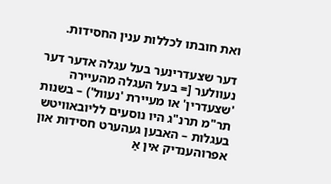ואת חובתו לכללות ענין החסידות.

דער שצעדרינער בעל עגלה אדער דער נעוולער [= בעל העגלה מהעיירה 'שצעדרין' או מעיירת 'נעוול') – בשנות תר"מ תרנ"ג היו נוסעים לליובאוויטש בעגלות – האבען געהערט חסידות און אפרוהענדיק אין אַ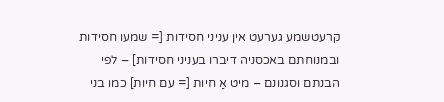קרעטשמע גערעט אין עניני חסידות [= שמעו חסידות ובמנוחתם באכסניה דיברו בעניני חסידות] – לפי הבנתם וסגנונם – מיט אַ חיות [= עם חיות] כמו בני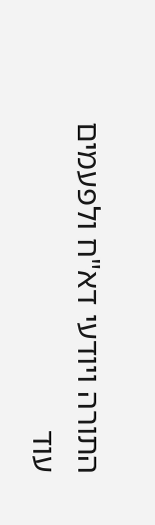התורה ויודעי דא"ח ולפעמים עוד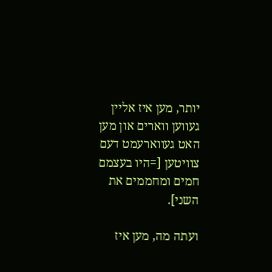יותר, מען איז אליין געווען ווארים און מען האט געווארעמט דעם צוויטען [=היו בעצמם חמים ומחממים את השני].

ועתה מה, מען איז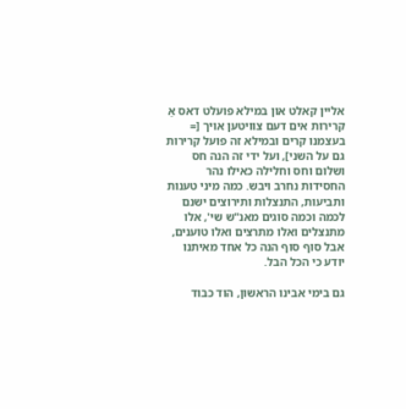אליין קאלט און במילא פועלט דאס אַ קרירות אים דעם צוויטען אויך [= בעצמנו קרים ובמילא זה פועל קרירות גם על השני], ועל ידי זה הנה חס ושלום וחס וחלילה כאילו נהר החסידות נחרב ויבש. כמה מיני טענות ותביעות, התנצלות ותירוצים ישנם לכמה וכמה סוגים מאנ"ש שי', אלו מתנצלים ואלו מתרצים ואלו טוענים, אבל סוף סוף הנה כל אחד מאיתנו יודע כי הכל הבל.

גם בימי אבינו הראשון, הוד כבוד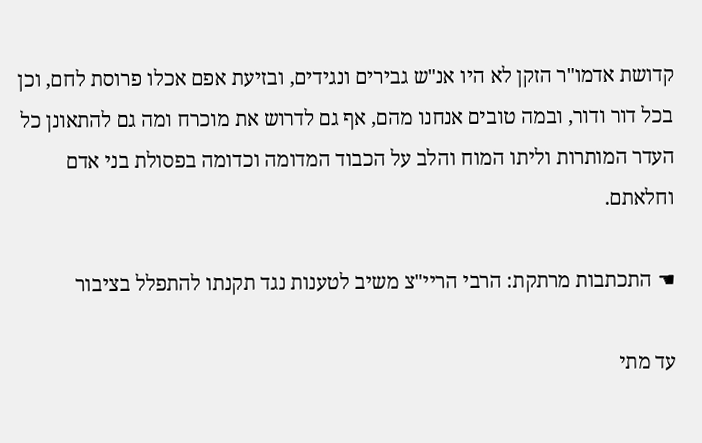קדושת אדמו"ר הזקן לא היו אנ"ש גבירים ונגידים, ובזיעת אפם אכלו פרוסת לחם, וכן בכל דור ודור, ובמה טובים אנחנו מהם, אף גם לדרוש את מוכרח ומה גם להתאונן כל העדר המותרות וליתו המוח והלב על הכבוד המדומה וכדומה בפסולת בני אדם וחלאתם.

☚ התכתבות מרתקת: הרבי הריי"צ משיב לטענות נגד תקנתו להתפלל בציבור

עד מתי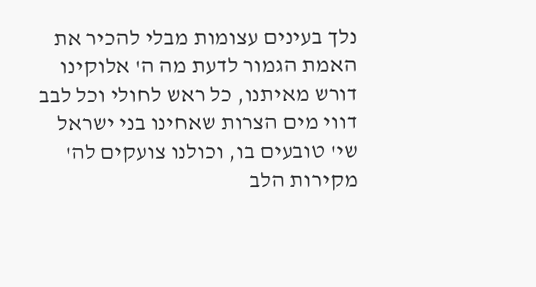נלך בעינים עצומות מבלי להכיר את האמת הגמור לדעת מה ה' אלוקינו דורש מאיתנו, כל ראש לחולי וכל לבב דווי מים הצרות שאחינו בני ישראל שי' טובעים בו, וכולנו צועקים לה' מקירות הלב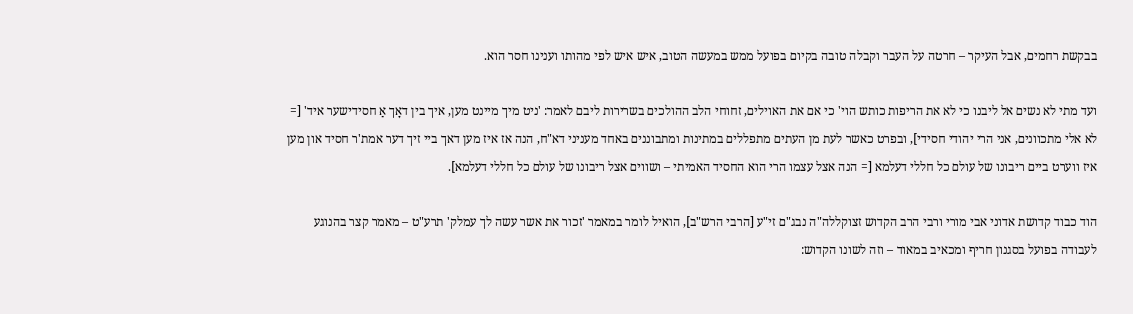בבקשת רחמים, אבל העיקר – חרטה על העבר וקבלה טובה בקיום בפועל ממש במעשה הטוב, איש איש לפי מהותו וענינו חסר הוא.

ועד מתי לא נשים אל ליבנו כי לא את הריפות כותש הוי' כי אם את האוילים, זחוחי הלב ההולכים בשרירות ליבם לאמר: 'ניט מיך מיינט מען, איך בין דאָך אַ חסידישער איד' [= לא אלי מתכוונים, אני הרי יהודי חסידי], ובפרט כאשר לעת מן העתים מתפללים במתינות ומתבוננים באחד מעניני דא"ח, הנה אז איז מען דאך ביי זיך דער אמת'ר חסיד און מען איז ווערט ביים ריבונו של עולם כל חללי דעלמא [= הנה אצל עצמו הרי הוא החסיד האמיתי – ושווים אצל ריבונו של עולם כל חללי דעלמא].

הוד כבוד קדושת אדוני אבי מורי ורבי הרב הקדוש זצוקללה"ה נבג"ם זי"ע [הרבי הרש"ב], הואיל לומר במאמר 'זכור את אשר עשה לך עמלק' תרע"ט – מאמר קצר בהנוגע לעבודה בפועל בסגנון חריף ומכאיב במאוד – וזה לשונו הקדוש: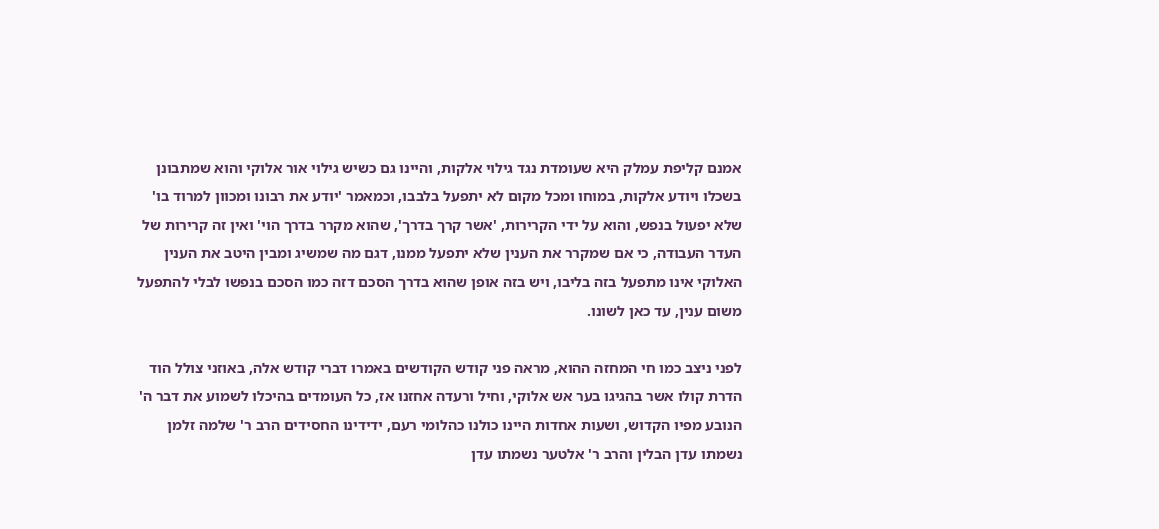אמנם קליפת עמלק היא שעומדת נגד גילוי אלקות, והיינו גם כשיש גילוי אור אלוקי והוא שמתבונן בשכלו ויודע אלקות, במוחו ומכל מקום לא יתפעל בלבבו, וכמאמר 'יודע את רבונו ומכוון למרוד בו' שלא יפעול בנפש, והוא על ידי הקרירות, 'אשר קרך בדרך', שהוא מקרר בדרך הוי' ואין זה קרירות של העדר העבודה, כי אם שמקרר את הענין שלא יתפעל ממנו, דגם מה שמשיג ומבין היטב את הענין האלוקי אינו מתפעל בזה בליבו, ויש בזה אופן שהוא בדרך הסכם דזה כמו הסכם בנפשו לבלי להתפעל משום ענין, עד כאן לשונו.

לפני ניצב כמו חי המחזה ההוא, מראה פני קודש הקודשים באמרו דברי קודש אלה, באוזני צולל הוד הדרת קולו אשר בהגיגו בער אש אלוקי, וחיל ורעדה אחזנו אז, כל העומדים בהיכלו לשמוע את דבר ה' הנובע מפיו הקדוש, ושעות אחדות היינו כולנו כהלומי רעם, ידידינו החסידים הרב ר' שלמה זלמן נשמתו עדן הבלין והרב ר' אלטער נשמתו עדן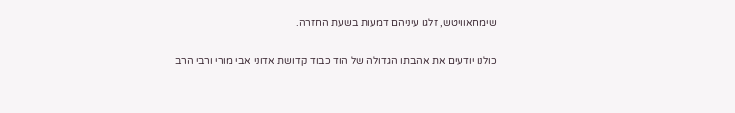שימחאוויטש, זלגו עיניהם דמעות בשעת החזרה.

כולנו יודעים את אהבתו הגדולה של הוד כבוד קדושת אדוני אבי מורי ורבי הרב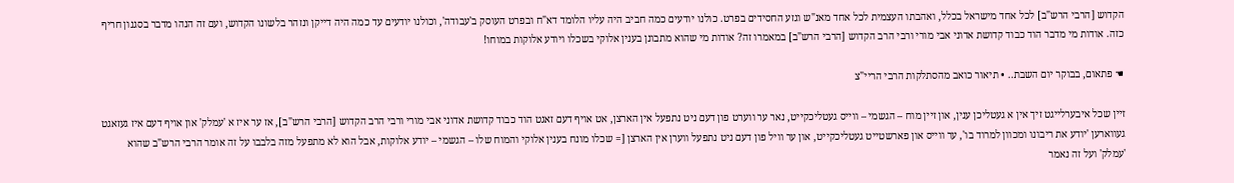הקדוש [הרבי הרש"ב] לכל אחד מישראל בכלל, ואהבתו העצמית לכל אחד מאנ"ש וגזע החסידים בפרט. כולנו יודעים כמה חביב היה עליו הלומד דא"ח ובפרט העוסק ב'עבודה', וכולנו יודעים עד כמה היה דייקן ונזהר בלשונו הקדוש, ועם זה הנהו מדבר בסגנון חריף כזה. אודות מי מדבר הוד כבוד קדושת אדוני אבי מורי ורבי הרב הקדוש [הרבי הרש"ב] במאמרו זה? אודות מי שהוא מתבונן בענין אלוקי בשכלו ויודע אלוקות במוחו!

☚ פתאום, בבוקר יום השבת.. • תיאור כואב מהסתלקות הרבי הריי"צ

זיין שכל איבערלייגט זיך אין א געטליכן ענין, און זיין מוח – הגשמי – ווייס געטליכקייט, נאר ער ווערט פון דעם ניט נתפעל אין הארצן, אט אויף דעם זאגט הוד כבוד קדושת אדוני אבי מורי ורבי הרב הקדוש [הרבי הרש"ב], אז ער איז א 'עמלק' און אויף דעם איז געזאגט געווארען 'יודע את ריבונו ומכוון למרוד בו', ער ווייס און פארשטייט געטליכקייט, און ער וויל פון דעם ניט נתפעל ווערן אין הארצן [= שכלו מונח בענין אלוקי והמוח שלו – הגשמי – יודע אלוקות, אבל הוא לא מתפעל מזה בלבבו על זה אומר הרבי הרש"ב שהוא 'עמלק' ועל זה נאמר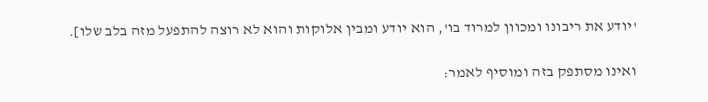'יודע את ריבונו ומכוון למרוד בו', הוא יודע ומבין אלוקות והוא לא רוצה להתפעל מזה בלב שלו].

ואינו מסתפק בזה ומוסיף לאמר: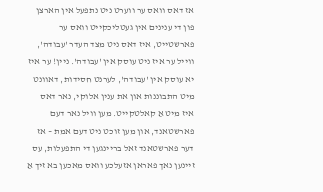אז דאס וואס ער ווערט ניט נתפעל אין הארצן פון די ענינים אין געטליכקייט וואס ער פארשטייט, איז דאס ניט מצד העדר 'עבודה', ווייל ער איז ניט עוסק אין 'עבודה'. ניין! ער איז יא עוסק אין 'עבודה', לערנט חסידות, דאוונט מיט התבוננות און את ענין אלוקי, נאר דאס איז מיט אַ קאלטקייט. מען וויל נאר דעם פארשטאנד, און מען זוכט ניט דעם אמת – אז דער פארשטאנד זאל בריינגען די התפעלות, עס זיינען נאך פאראן אזעלכע וואס מאכען בא זיך אַ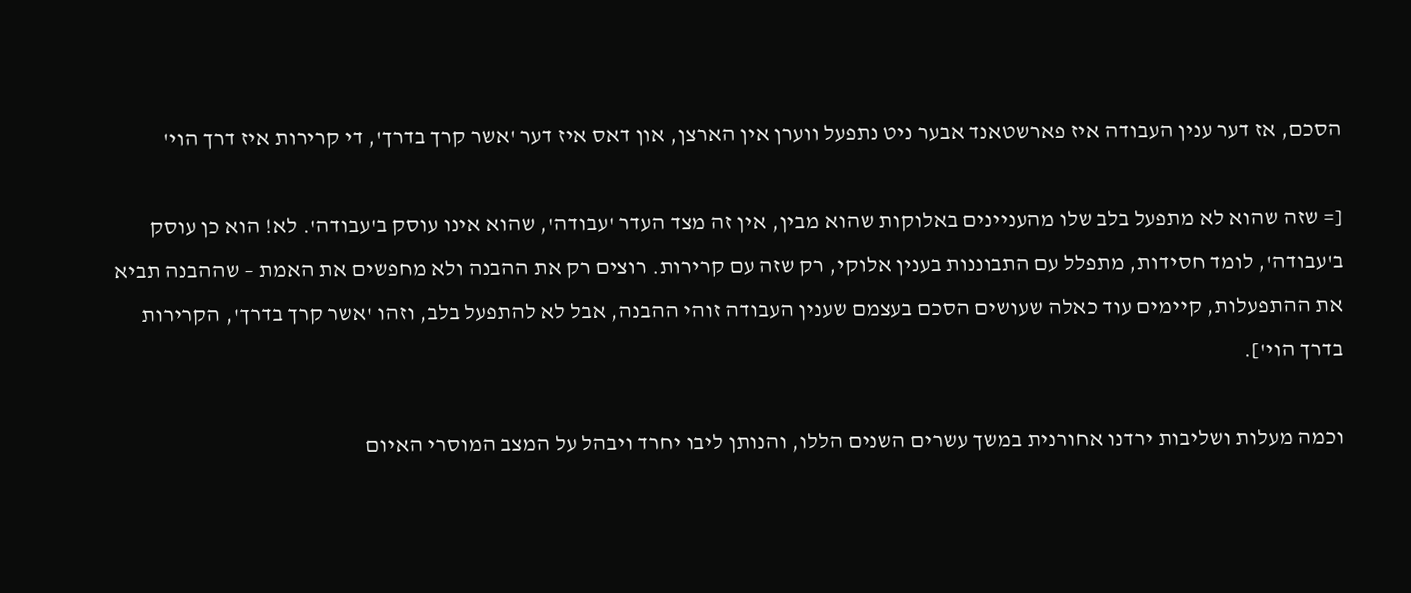הסכם, אז דער ענין העבודה איז פארשטאנד אבער ניט נתפעל ווערן אין הארצן, און דאס איז דער 'אשר קרך בדרך', די קרירות איז דרך הוי'

[= שזה שהוא לא מתפעל בלב שלו מהעניינים באלוקות שהוא מבין, אין זה מצד העדר 'עבודה', שהוא אינו עוסק ב'עבודה'. לא! הוא כן עוסק ב'עבודה', לומד חסידות, מתפלל עם התבוננות בענין אלוקי, רק שזה עם קרירות. רוצים רק את ההבנה ולא מחפשים את האמת – שההבנה תביא את ההתפעלות, קיימים עוד כאלה שעושים הסכם בעצמם שענין העבודה זוהי ההבנה, אבל לא להתפעל בלב, וזהו 'אשר קרך בדרך', הקרירות בדרך הוי'].

וכמה מעלות ושליבות ירדנו אחורנית במשך עשרים השנים הללו, והנותן ליבו יחרד ויבהל על המצב המוסרי האיום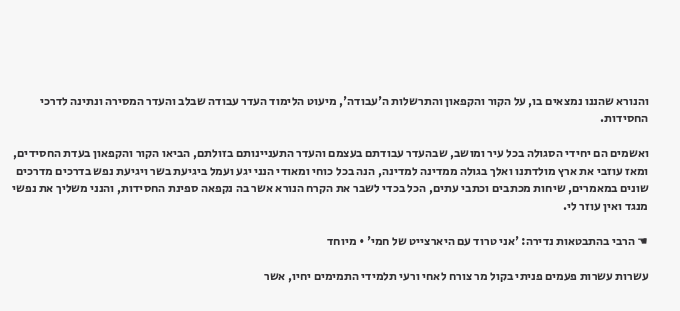והנורא שהננו נמצאים בו, על הקור והקפאון והתרשלות ה'עבודה', מיעוט הלימוד העדר עבודה שבלב והעדר המסירה ונתינה לדרכי החסידות.

ואשמים הם יחידי הסגולה בכל עיר ומושב, שבהעדר עבודתם בעצמם והעדר התעניינותם בזולתם, הביאו הקור והקפאון בעדת החסידים, ומאז עוזבי את ארץ מולדתנו ואלך בגולה ממדינה למדינה, הנה בכל כוחי ומאודי הנני יגע ועמל ביגיעת בשר ויגיעת נפש בדרכים מדרכים שונים במאמרים, שיחות מכתבים וכתבי עתים, הכל בכדי לשבר את הקרח הנורא אשר בה נקפאה ספינת החסידות, והנני משליך את נפשי מנגד ואין עוזר לי.

☚ הרבי בהתבטאות נדירה: 'אני טרוד עם היארצייט של חמי' • מיוחד

עשרות עשרות פעמים פניתי בקול מר צורח לאחי ורעי תלמידי התמימים יחיו, אשר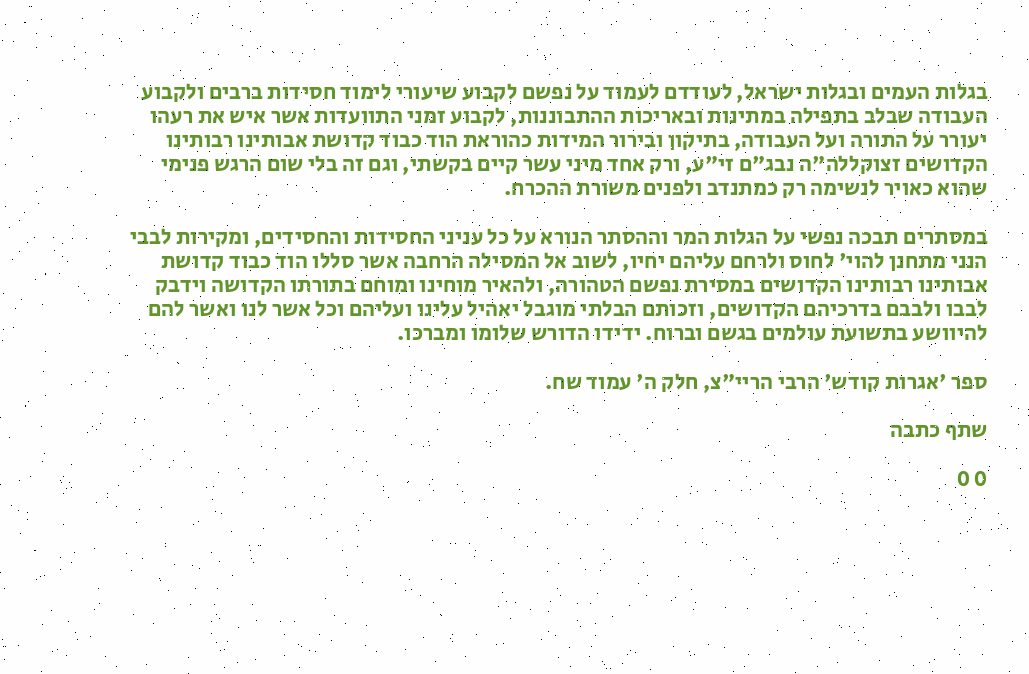בגלות העמים ובגלות ישראל, לעודדם לעמוד על נפשם לקבוע שיעורי לימוד חסידות ברבים ולקבוע העבודה שבלב בתפילה במתינות ובאריכות ההתבוננות, לקבוע זמני התוועדות אשר איש את רעהו יעורר על התורה ועל העבודה, בתיקון ובירור המידות כהוראת הוד כבוד קדושת אבותינו רבותינו הקדושים זצוקללה"ה נבג"ם זי"ע, ורק אחד מיני עשר קיים בקשתי, וגם זה בלי שום הרגש פנימי שהוא כאויר לנשימה רק כמתנדב ולפנים משורת ההכרח.

במסתרים תבכה נפשי על הגלות המר וההסתר הנורא על כל עניני החסידות והחסידים, ומקירות לבבי הנני מתחנן להוי' לחוס ולרחם עליהם יחיו, לשוב אל המסילה הרחבה אשר סללו הוד כבוד קדושת אבותינו רבותינו הקדושים במסירת נפשם הטהורה, ולהאיר מוחינו ומוחם בתורתו הקדושה וידבק לבבו ולבבם בדרכיהם הקדושים, וזכותם הבלתי מוגבל יאהיל עלינו ועליהם וכל אשר לנו ואשר להם להיוושע בתשועת עולמים בגשם וברוח. ידידו הדורש שלומו ומברכו.

ספר 'אגרות קודש' הרבי הריי"צ, חלק ה' עמוד שח.

שתף כתבה

0 0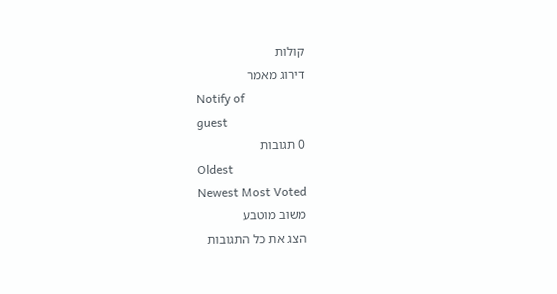קולות
דירוג מאמר
Notify of
guest
0 תגובות
Oldest
Newest Most Voted
משוב מוטבע
הצג את כל התגובות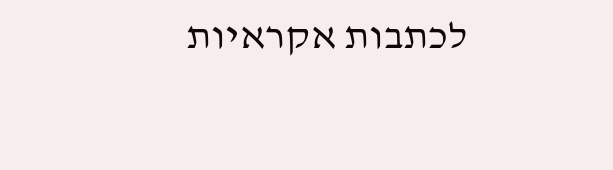לכתבות אקראיות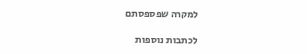למקרה שפספסתם

לכתבות נוספות